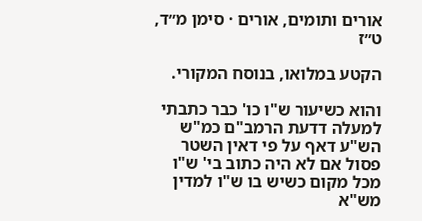אורים ותומים, אורים · סימן מ״ד, ט״ז

הקטע במלואו, בנוסח המקורי.

והוא כשיעור ש"ו כו' כבר כתבתי למעלה דדעת הרמב"ם כמ"ש הש"ע דאף על פי דאין השטר פסול אם לא היה כתוב בי' ש"ו מכל מקום כשיש בו ש"ו למדין מש"א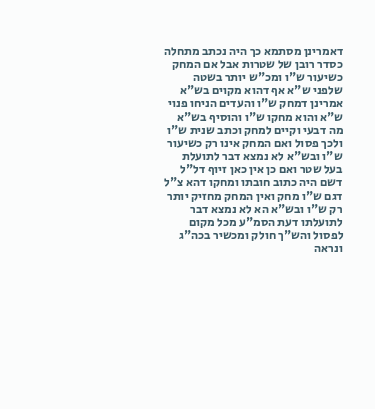דאמרינן מסתמא כך היה נכתב מתחלה כסדר רובן של שטרות אבל אם המחק כשיעור ש"ו ומכ"ש יותר בשטה שלפני ש"א אף דהוא מקוים בש"א אמרינן דמחק ש"ו והעדים הניחו פנוי ש"א והוא מחקו ש"ו והוסיף בש"א מה דבעי וקיים למחק וכתב שנית ש"ו ולכך פסול ואם המחק אינו רק כשיעור ש"ו ובש"א לא נמצא דבר לתועלת בעל שטר ואם כן אין כאן זיוף דל"ל דשם היה כתוב חובתו ומחקו דהא צ"ל דגם ש"ו מחק ואין המחק מחזיק יותר רק ש"ו ובש"א הא לא נמצא דבר לתועלתו דעת הסמ"ע מכל מקום לפסול והש"ך חולק ומכשיר בכה"ג ונראה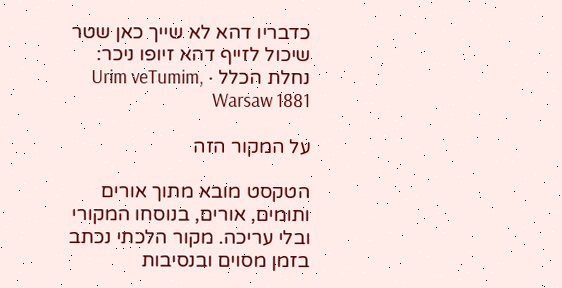כדבריו דהא לא שייך כאן שטר שיכול לזייף דהא זיופו ניכר:
נחלת הכלל · Urim veTumim, Warsaw 1881

על המקור הזה

הטקסט מובא מתוך אורים ותומים, אורים, בנוסחו המקורי ובלי עריכה. מקור הלכתי נכתב בזמן מסוים ובנסיבות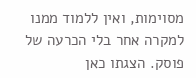מסוימות, ואין ללמוד ממנו למקרה אחר בלי הכרעה של פוסק. הצגתו כאן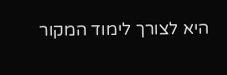היא לצורך לימוד המקור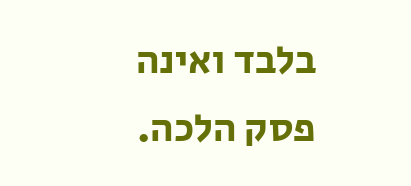בלבד ואינה פסק הלכה.